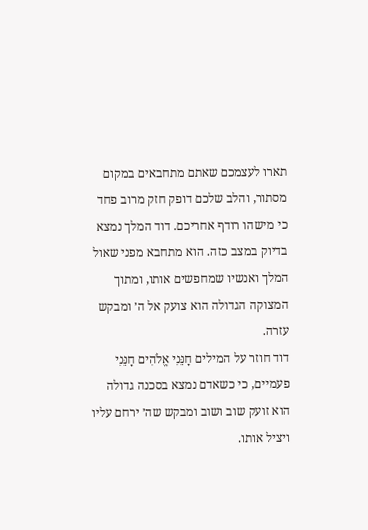תארו לעצמכם שאתם מתחבאים במקום מסתור, והלב שלכם דופק חזק מרוב פחד כי מישהו רודף אחריכם. דוד המלך נמצא בדיוק במצב כזה. הוא מתחבא מפני שאול המלך ואנשיו שמחפשים אותו, ומתוך המצוקה הגדולה הוא צועק אל ה׳ ומבקש עזרה.
דוד חוזר על המילים חָנֵּנִי אֱלֹהִים חָנֵּנִי פעמיים, כי כשאדם נמצא בסכנה גדולה הוא זועק שוב ושוב ומבקש שה׳ ירחם עליו ויציל אותו.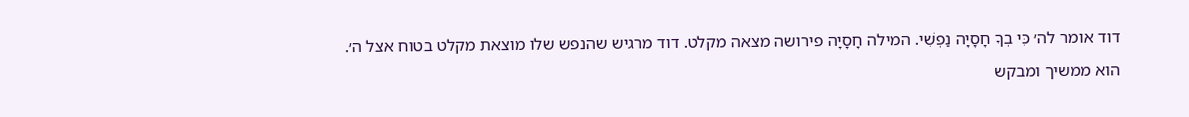דוד אומר לה׳ כִּי בְךָ חָסָיָה נַפְשִׁי. המילה חָסָיָה פירושה מצאה מקלט. דוד מרגיש שהנפש שלו מוצאת מקלט בטוח אצל ה׳.
הוא ממשיך ומבקש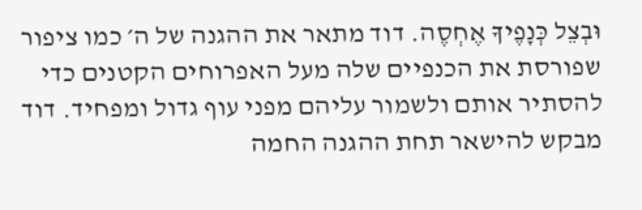וּבְצֵל כְּנָפֶיךָ אֶחְסֶה. דוד מתאר את ההגנה של ה׳ כמו ציפור שפורסת את הכנפיים שלה מעל האפרוחים הקטנים כדי להסתיר אותם ולשמור עליהם מפני עוף גדול ומפחיד. דוד מבקש להישאר תחת ההגנה החמה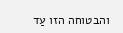והבטוחה הזו עַד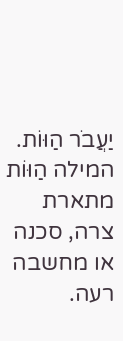יַעֲבֹר הַוּוֹת. המילה הַוּוֹת מתארת צרה, סכנה או מחשבה רעה.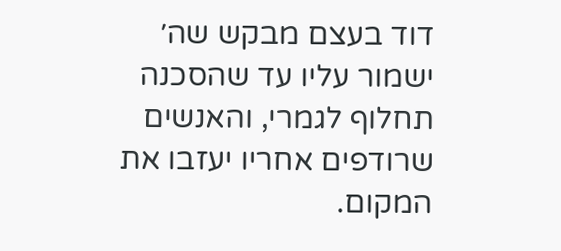דוד בעצם מבקש שה׳ ישמור עליו עד שהסכנה תחלוף לגמרי, והאנשים שרודפים אחריו יעזבו את המקום.